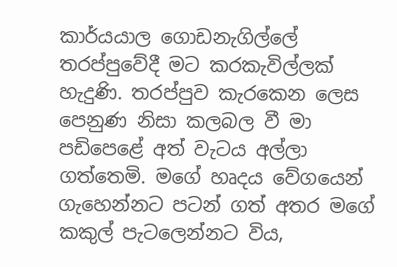කාර්යයාල ගොඩනැගිල්ලේ තරප්පුවේදී මට කරකැවිල්ලක් හැදුණි. තරප්පුව කැරකෙන ලෙස පෙනුණ නිසා කලබල වී මා පඩිපෙළේ අත් වැටය අල්ලා ගත්තෙමි. මගේ හෘදය වේගයෙන් ගැහෙන්නට පටන් ගත් අතර මගේ කකුල් පැටලෙන්නට විය,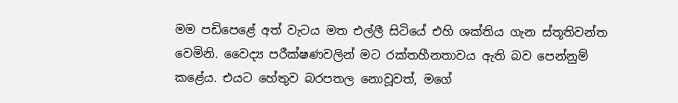මම පඩිපෙළේ අත් වැටය මත එල්ලී සිටියේ එහි ශක්තිය ගැන ස්තූතිවන්ත වෙමිනි. වෛද්‍ය පරීක්ෂණවලින් මට රක්තහීනතාවය ඇති බව පෙන්නුම් කළේය. එයට හේතුව බරපතල නොවූවත්, මගේ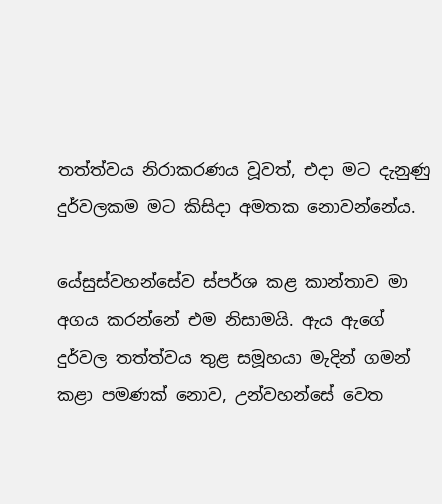තත්ත්වය නිරාකරණය වූවත්, එදා මට දැනුණු දුර්වලකම මට කිසිදා අමතක නොවන්නේය.

යේසුස්වහන්සේව ස්පර්ශ කළ කාන්තාව මා අගය කරන්නේ එම නිසාමයි. ඇය ඇගේ දුර්වල තත්ත්වය තුළ සමූහයා මැදින් ගමන් කළා පමණක් නොව, උන්වහන්සේ වෙත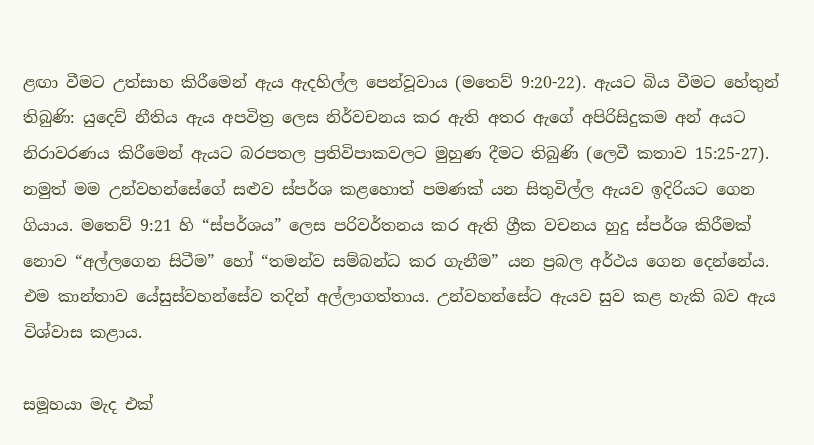ළඟා වීමට උත්සාහ කිරීමෙන් ඇය ඇදහිල්ල පෙන්වූවාය (මතෙව් 9:20-22). ඇයට බිය වීමට හේතුන් තිබුණි: යුදෙව් නීතිය ඇය අපවිත්‍ර ලෙස නිර්වචනය කර ඇති අතර ඇගේ අපිරිසිදුකම අන් අයට නිරාවරණය කිරීමෙන් ඇයට බරපතල ප්‍රතිවිපාකවලට මුහුණ දීමට තිබුණි (ලෙවී කතාව 15:25-27). නමුත් මම උන්වහන්සේගේ සළුව ස්පර්ශ කළහොත් පමණක් යන සිතුවිල්ල ඇයව ඉදිරියට ගෙන ගියාය. මතෙව් 9:21 හි “ස්පර්ශය” ලෙස පරිවර්තනය කර ඇති ග්‍රීක වචනය හුදු ස්පර්ශ කිරීමක් නොව “අල්ලගෙන සිටීම” හෝ “තමන්ව සම්බන්ධ කර ගැනීම” යන ප්‍රබල අර්ථය ගෙන දෙන්නේය. එම කාන්තාව යේසුස්වහන්සේව තදින් අල්ලාගත්තාය. උන්වහන්සේට ඇයව සුව කළ හැකි බව ඇය විශ්වාස කළාය.

සමූහයා මැද එක්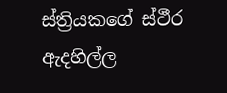ස්ත්‍රියකගේ ස්ථීර ඇදහිල්ල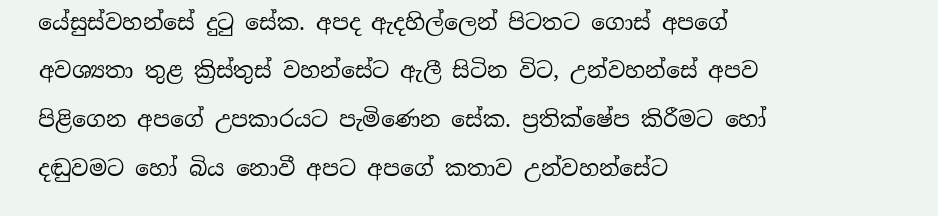යේසුස්වහන්සේ දුටු සේක. අපද ඇදහිල්ලෙන් පිටතට ගොස් අපගේ අවශ්‍යතා තුළ ක්‍රිස්තුස් වහන්සේට ඇලී සිටින විට, උන්වහන්සේ අපව පිළිගෙන අපගේ උපකාරයට පැමිණෙන සේක. ප්‍රතික්ෂේප කිරීමට හෝ දඬුවමට හෝ බිය නොවී අපට අපගේ කතාව උන්වහන්සේට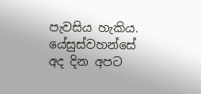පැවසිය හැකිය. යේසුස්වහන්සේ අද දින අපට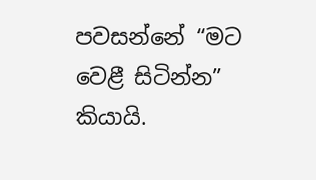පවසන්නේ “මට වෙළී සිටින්න” කියායි.